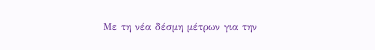Με τη νέα δέσμη μέτρων για την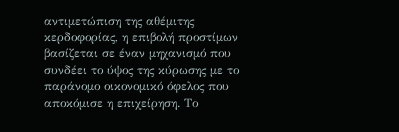αντιμετώπιση της αθέμιτης κερδοφορίας, η επιβολή προστίμων βασίζεται σε έναν μηχανισμό που συνδέει το ύψος της κύρωσης με το παράνομο οικονομικό όφελος που αποκόμισε η επιχείρηση. Το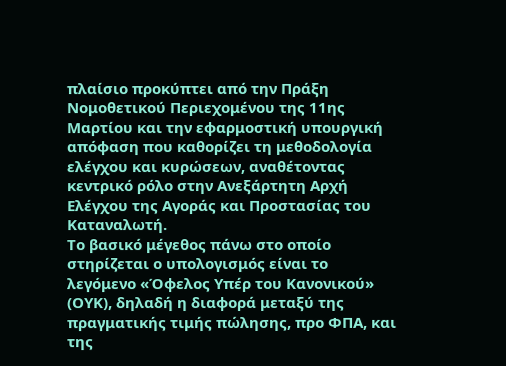πλαίσιο προκύπτει από την Πράξη Νομοθετικού Περιεχομένου της 11ης Μαρτίου και την εφαρμοστική υπουργική απόφαση που καθορίζει τη μεθοδολογία ελέγχου και κυρώσεων, αναθέτοντας κεντρικό ρόλο στην Ανεξάρτητη Αρχή Ελέγχου της Αγοράς και Προστασίας του Καταναλωτή.
Το βασικό μέγεθος πάνω στο οποίο στηρίζεται ο υπολογισμός είναι το λεγόμενο «Όφελος Υπέρ του Κανονικού» (ΟΥΚ), δηλαδή η διαφορά μεταξύ της πραγματικής τιμής πώλησης, προ ΦΠΑ, και της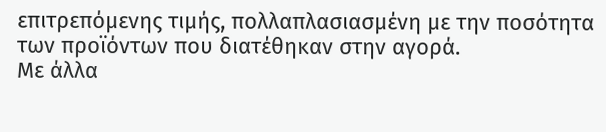επιτρεπόμενης τιμής, πολλαπλασιασμένη με την ποσότητα των προϊόντων που διατέθηκαν στην αγορά.
Με άλλα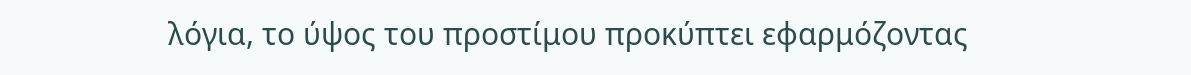λόγια, το ύψος του προστίμου προκύπτει εφαρμόζοντας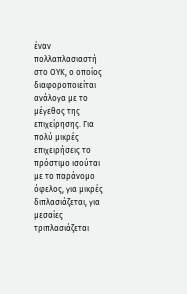έναν πολλαπλασιαστή στο ΟΥΚ, ο οποίος διαφοροποιείται ανάλογα με το μέγεθος της επιχείρησης. Για πολύ μικρές επιχειρήσεις το πρόστιμο ισούται με το παράνομο όφελος, για μικρές διπλασιάζεται, για μεσαίες τριπλασιάζεται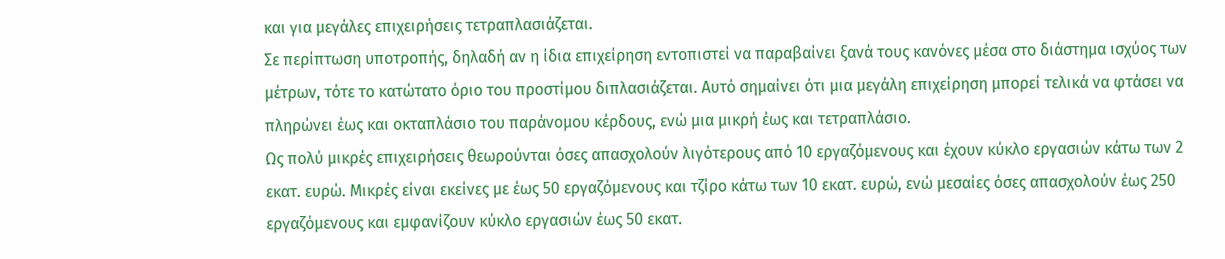και για μεγάλες επιχειρήσεις τετραπλασιάζεται.
Σε περίπτωση υποτροπής, δηλαδή αν η ίδια επιχείρηση εντοπιστεί να παραβαίνει ξανά τους κανόνες μέσα στο διάστημα ισχύος των μέτρων, τότε το κατώτατο όριο του προστίμου διπλασιάζεται. Αυτό σημαίνει ότι μια μεγάλη επιχείρηση μπορεί τελικά να φτάσει να πληρώνει έως και οκταπλάσιο του παράνομου κέρδους, ενώ μια μικρή έως και τετραπλάσιο.
Ως πολύ μικρές επιχειρήσεις θεωρούνται όσες απασχολούν λιγότερους από 10 εργαζόμενους και έχουν κύκλο εργασιών κάτω των 2 εκατ. ευρώ. Μικρές είναι εκείνες με έως 50 εργαζόμενους και τζίρο κάτω των 10 εκατ. ευρώ, ενώ μεσαίες όσες απασχολούν έως 250 εργαζόμενους και εμφανίζουν κύκλο εργασιών έως 50 εκατ.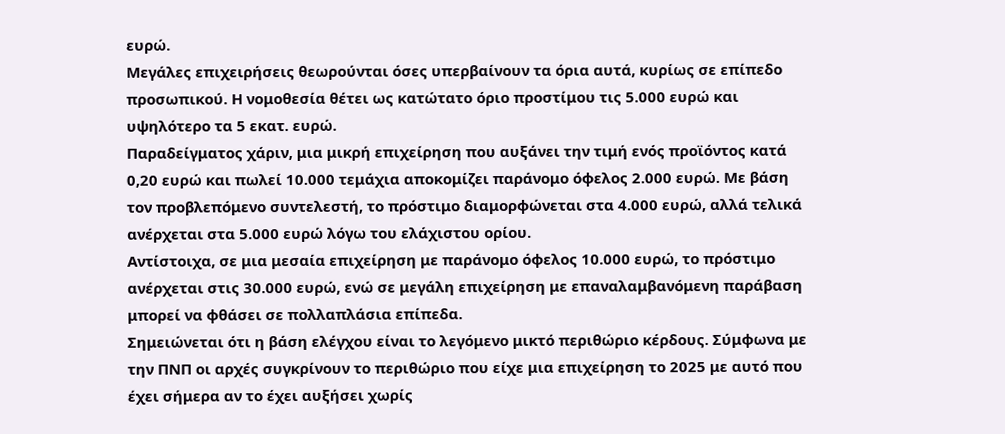ευρώ.
Μεγάλες επιχειρήσεις θεωρούνται όσες υπερβαίνουν τα όρια αυτά, κυρίως σε επίπεδο προσωπικού. Η νομοθεσία θέτει ως κατώτατο όριο προστίμου τις 5.000 ευρώ και υψηλότερο τα 5 εκατ. ευρώ.
Παραδείγματος χάριν, μια μικρή επιχείρηση που αυξάνει την τιμή ενός προϊόντος κατά 0,20 ευρώ και πωλεί 10.000 τεμάχια αποκομίζει παράνομο όφελος 2.000 ευρώ. Με βάση τον προβλεπόμενο συντελεστή, το πρόστιμο διαμορφώνεται στα 4.000 ευρώ, αλλά τελικά ανέρχεται στα 5.000 ευρώ λόγω του ελάχιστου ορίου.
Αντίστοιχα, σε μια μεσαία επιχείρηση με παράνομο όφελος 10.000 ευρώ, το πρόστιμο ανέρχεται στις 30.000 ευρώ, ενώ σε μεγάλη επιχείρηση με επαναλαμβανόμενη παράβαση μπορεί να φθάσει σε πολλαπλάσια επίπεδα.
Σημειώνεται ότι η βάση ελέγχου είναι το λεγόμενο μικτό περιθώριο κέρδους. Σύμφωνα με την ΠΝΠ οι αρχές συγκρίνουν το περιθώριο που είχε μια επιχείρηση το 2025 με αυτό που έχει σήμερα αν το έχει αυξήσει χωρίς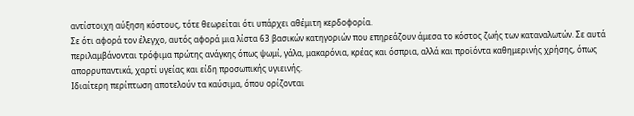αντίστοιχη αύξηση κόστους, τότε θεωρείται ότι υπάρχει αθέμιτη κερδοφορία.
Σε ότι αφορά τον έλεγχο, αυτός αφορά μια λίστα 63 βασικών κατηγοριών που επηρεάζουν άμεσα το κόστος ζωής των καταναλωτών. Σε αυτά περιλαμβάνονται τρόφιμα πρώτης ανάγκης όπως ψωμί, γάλα, μακαρόνια, κρέας και όσπρια, αλλά και προϊόντα καθημερινής χρήσης, όπως απορρυπαντικά, χαρτί υγείας και είδη προσωπικής υγιεινής.
Ιδιαίτερη περίπτωση αποτελούν τα καύσιμα, όπου ορίζονται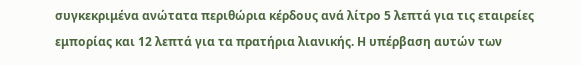συγκεκριμένα ανώτατα περιθώρια κέρδους ανά λίτρο 5 λεπτά για τις εταιρείες εμπορίας και 12 λεπτά για τα πρατήρια λιανικής. Η υπέρβαση αυτών των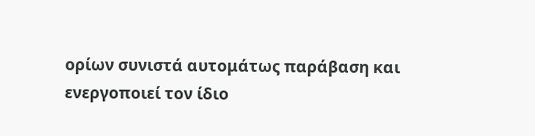ορίων συνιστά αυτομάτως παράβαση και ενεργοποιεί τον ίδιο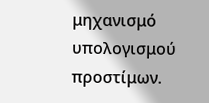μηχανισμό υπολογισμού προστίμων.